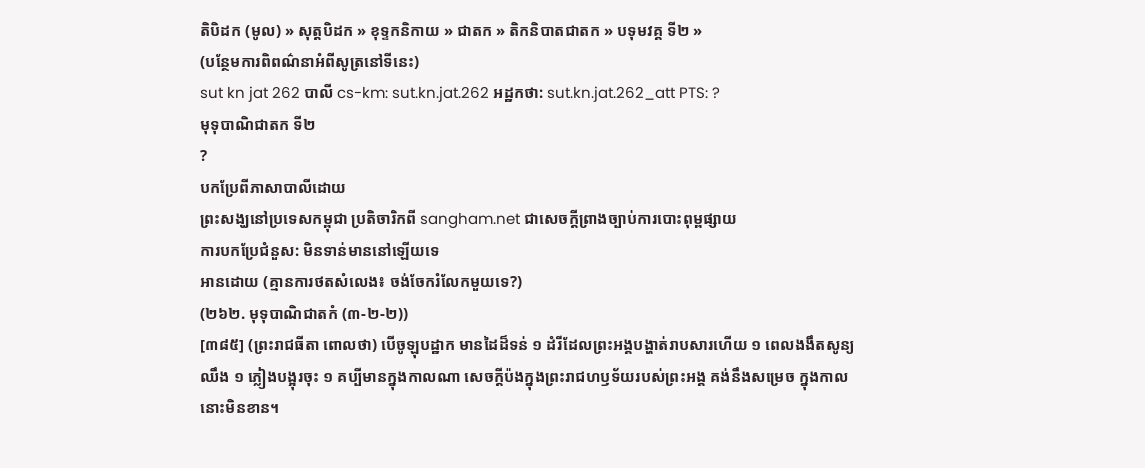តិបិដក (មូល) » សុត្តបិដក » ខុទ្ទកនិកាយ » ជាតក » តិកនិបាតជាតក » បទុមវគ្គ ទី២ »
(បន្ថែមការពិពណ៌នាអំពីសូត្រនៅទីនេះ)
sut kn jat 262 បាលី cs-km: sut.kn.jat.262 អដ្ឋកថា: sut.kn.jat.262_att PTS: ?
មុទុបាណិជាតក ទី២
?
បកប្រែពីភាសាបាលីដោយ
ព្រះសង្ឃនៅប្រទេសកម្ពុជា ប្រតិចារិកពី sangham.net ជាសេចក្តីព្រាងច្បាប់ការបោះពុម្ពផ្សាយ
ការបកប្រែជំនួស: មិនទាន់មាននៅឡើយទេ
អានដោយ (គ្មានការថតសំលេង៖ ចង់ចែករំលែកមួយទេ?)
(២៦២. មុទុបាណិជាតកំ (៣-២-២))
[៣៨៥] (ព្រះរាជធីតា ពោលថា) បើចូឡុបដ្ឋាក មានដៃដ៏ទន់ ១ ដំរីដែលព្រះអង្គបង្ហាត់រាបសារហើយ ១ ពេលងងឹតសូន្យឈឹង ១ ភ្លៀងបង្អុរចុះ ១ គប្បីមានក្នុងកាលណា សេចក្ដីប៉ងក្នុងព្រះរាជហឫទ័យរបស់ព្រះអង្គ គង់នឹងសម្រេច ក្នុងកាលនោះមិនខាន។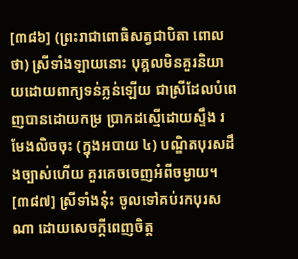[៣៨៦] (ព្រះរាជាពោធិសត្វជាបិតា ពោលថា) ស្រីទាំងឡាយនោះ បុគ្គលមិនគួរនិយាយដោយពាក្យទន់ភ្លន់ឡើយ ជាស្រីដែលបំពេញបានដោយកម្រ ប្រាកដស្មើដោយស្ទឹង រមែងលិចចុះ (ក្នុងអបាយ ៤) បណ្ឌិតបុរសដឹងច្បាស់ហើយ គួរគេចចេញអំពីចម្ងាយ។
[៣៨៧] ស្រីទាំងនុ៎ះ ចូលទៅគប់រកបុរសណា ដោយសេចក្ដីពេញចិត្ត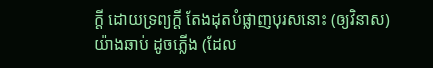ក្ដី ដោយទ្រព្យក្ដី តែងដុតបំផ្លាញបុរសនោះ (ឲ្យវិនាស) យ៉ាងឆាប់ ដូចភ្លើង (ដែល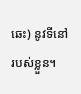ឆេះ) នូវទីនៅរបស់ខ្លួន។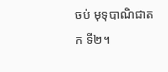ចប់ មុទុបាណិជាតក ទី២។